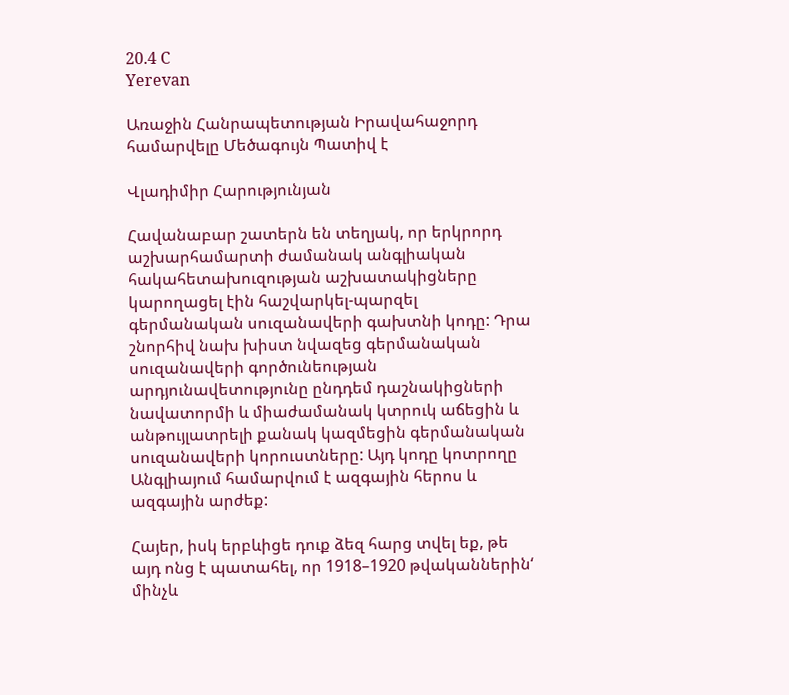20.4 C
Yerevan

Առաջին Հանրապետության Իրավահաջորդ համարվելը Մեծագույն Պատիվ է

Վլադիմիր Հարությունյան

Հավանաբար շատերն են տեղյակ, որ երկրորդ աշխարհամարտի ժամանակ անգլիական հակահետախուզության աշխատակիցները կարողացել էին հաշվարկել-պարզել գերմանական սուզանավերի գախտնի կոդը: Դրա շնորհիվ նախ խիստ նվազեց գերմանական սուզանավերի գործունեության արդյունավետությունը ընդդեմ դաշնակիցների նավատորմի և միաժամանակ կտրուկ աճեցին և անթույլատրելի քանակ կազմեցին գերմանական սուզանավերի կորուստները: Այդ կոդը կոտրողը Անգլիայում համարվում է ազգային հերոս և ազգային արժեք:

Հայեր, իսկ երբևիցե դուք ձեզ հարց տվել եք, թե այդ ոնց է պատահել, որ 1918–1920 թվականներին‘ մինչև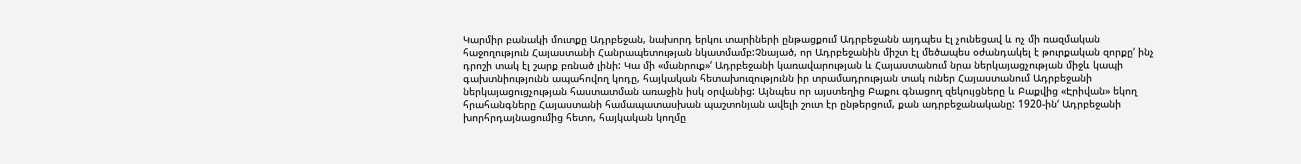Կարմիր բանակի մուտքը Ադրբեջան, նախորդ երկու տարիների ընթացքում Ադրբեջանն այդպես էլ չունեցավ և ոչ մի ռազմական հաջողություն Հայաստանի Հանրապետության նկատմամբ:Չնայած, որ Ադրբեջանին միշտ էլ մեծապես օժանդակել է թուրքական զորքը‘ ինչ դրոշի տակ էլ շարք բռնած լինի: Կա մի «մանրուք»‘ Ադրբեջանի կառավարության և Հայաստանում նրա ներկայացչության միջև կապի գախտնիությունն ապահովող կոդը, հայկական հետախուզությունն իր տրամադրության տակ ուներ Հայաստանում Ադրբեջանի ներկայացուցչության հաստատման առաջին իսկ օրվանից: Այնպես որ այստեղից Բաքու գնացող զեկույցները և Բաքվից «Էրիվան» եկող հրահանգները Հայաստանի համապատասխան պաշտոնյան ավելի շուտ էր ընթերցում, քան ադրբեջանականը: 1920-ին‘ Ադրբեջանի խորհրդայնացումից հետո, հայկական կողմը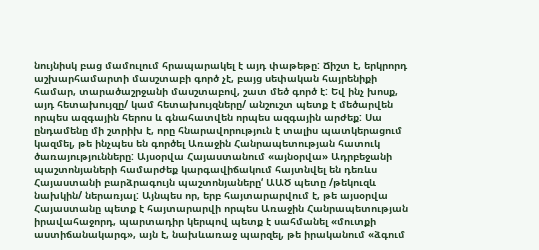նույնիսկ բաց մամուլում հրապարակել է այդ փաթեթը: Ճիշտ է, երկրորդ աշխարհամարտի մասշտաբի գործ չէ, բայց սեփական հայրենիքի համար, տարածաշրջանի մասշտաբով, շատ մեծ գործ է: Եվ ինչ խոսք, այդ հետախույզը/ կամ հետախույզները/ անշուշտ պետք է մեծարվեն որպես ազգային հերոս և գնահատվեն որպես ազգային արժեք: Սա ընդամենը մի շտրիխ է, որը հնարավորություն է տալիս պատկերացում կազմել, թե ինչպես են գործել Առաջին Հանրապետության հատուկ ծառայությունները: Այսօրվա Հայաստանում «այնօրվա» Ադրբեջանի պաշտոնյաների համարժեք կարգավիճակում հայտնվել են դեռևս Հայաստանի բարձրագույն պաշտոնյաները‘ ԱԱԾ պետը /թեկուզև նախկին/ ներառյալ: Այնպես որ, երբ հայտարարվում է, թե այսօրվա Հայաստանը պետք է հայտարարվի որպես Առաջին Հանրապետության իրավահաջորդ, պարտադիր կերպով պետք է սահմանել «մուտքի աստիճանակարգ», այն է, նախևառաջ պարզել, թե իրականում «ձգում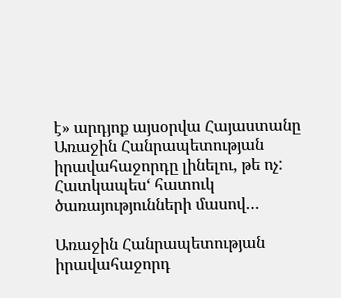է» արդյոք այսօրվա Հայաստանը Առաջին Հանրապետության իրավահաջորդը լինելու, թե ոչ: Հատկապես‘ հատուկ ծառայությունների մասով…

Առաջին Հանրապետության իրավահաջորդ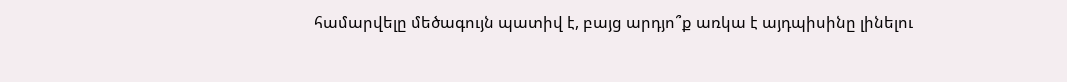համարվելը մեծագույն պատիվ է, բայց արդյո՞ք առկա է այդպիսինը լինելու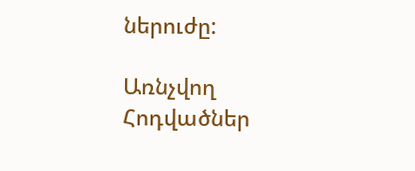ներուժը:

Առնչվող Հոդվածներ